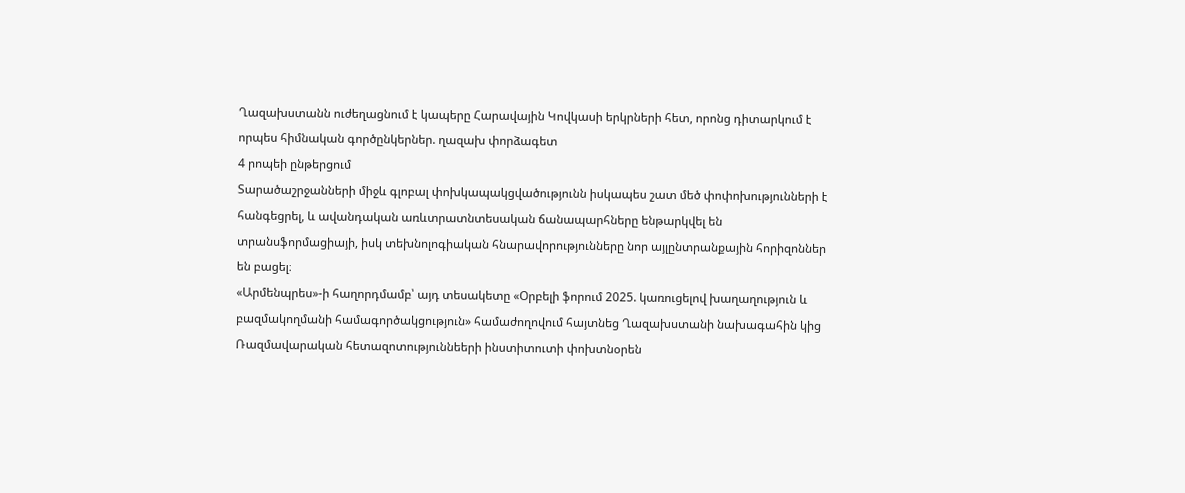Ղազախստանն ուժեղացնում է կապերը Հարավային Կովկասի երկրների հետ, որոնց դիտարկում է որպես հիմնական գործընկերներ. ղազախ փորձագետ
4 րոպեի ընթերցում
Տարածաշրջանների միջև գլոբալ փոխկապակցվածությունն իսկապես շատ մեծ փոփոխությունների է հանգեցրել, և ավանդական առևտրատնտեսական ճանապարհները ենթարկվել են տրանսֆորմացիայի, իսկ տեխնոլոգիական հնարավորությունները նոր այլընտրանքային հորիզոններ են բացել։
«Արմենպրես»-ի հաղորդմամբ՝ այդ տեսակետը «Օրբելի ֆորում 2025. կառուցելով խաղաղություն և բազմակողմանի համագործակցություն» համաժողովում հայտնեց Ղազախստանի նախագահին կից Ռազմավարական հետազոտություննեերի ինստիտուտի փոխտնօրեն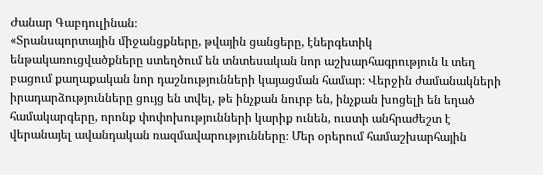Ժանար Գաբդուլինան։
«Տրանսպորտային միջանցքները, թվային ցանցերը, էներգետիկ ենթակառուցվածքները ստեղծում են տնտեսական նոր աշխարհագրություն և տեղ բացում քաղաքական նոր դաշնությունների կայացման համար։ Վերջին ժամանակների իրադարձությունները ցույց են տվել, թե ինչքան նուրբ են, ինչքան խոցելի են եղած համակարգերը, որոնք փոփոխությունների կարիք ունեն, ուստի անհրաժեշտ է վերանայել ավանդական ռազմավարությունները։ Մեր օրերում համաշխարհային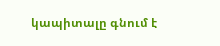կապիտալը գնում է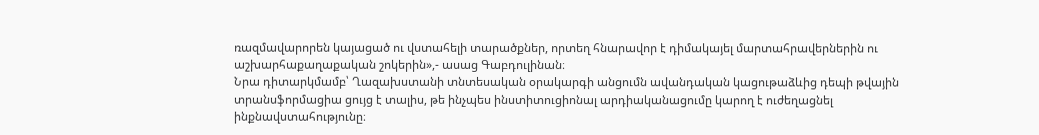ռազմավարորեն կայացած ու վստահելի տարածքներ, որտեղ հնարավոր է դիմակայել մարտահրավերներին ու աշխարհաքաղաքական շոկերին»,- ասաց Գաբդուլինան։
Նրա դիտարկմամբ՝ Ղազախստանի տնտեսական օրակարգի անցումն ավանդական կացութաձևից դեպի թվային տրանսֆորմացիա ցույց է տալիս, թե ինչպես ինստիտուցիոնալ արդիականացումը կարող է ուժեղացնել ինքնավստահությունը։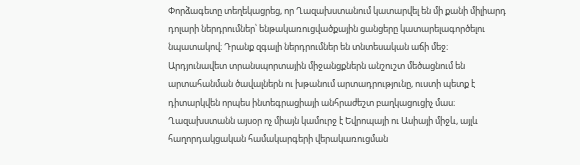Փորձագետը տեղեկացրեց, որ Ղազախստանում կատարվել են մի քանի միլիարդ դոլարի ներդրումներ՝ ենթակառուցվածքային ցանցերը կատարելագործելու նպատակով։ Դրանք զգալի ներդրումներ են տնտեսական աճի մեջ։ Արդյունավետ տրանսպորտային միջանցքներն անշուշտ մեծացնում են արտահանման ծավալներն ու խթանում արտադրությունը, ուստի պետք է դիտարկվեն որպես ինտեգրացիայի անհրաժեշտ բաղկացուցիչ մաս։ Ղազախստանն այսօր ոչ միայն կամուրջ է Եվրոպայի ու Ասիայի միջև, այլև հաղորդակցական համակարգերի վերակառուցման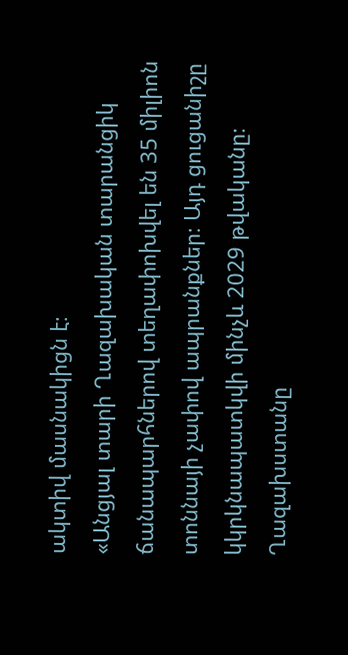ակտիվ մասնակիցն է։
«Անցյալ տարի Ղազախական տարանցիկ ճանապարհներով տեղափոխվել են 35 միլիոն տոննայի չափով ապրանքներ։ Այդ ցուցանիշը կկրկնապատկվի մինչև 2029 թվականը։ Ղազախստանը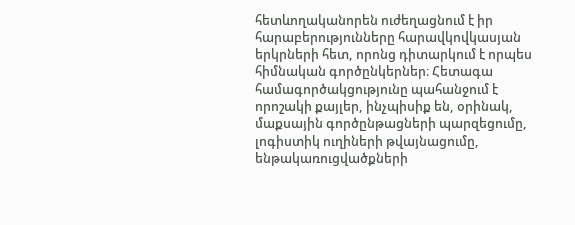հետևողականորեն ուժեղացնում է իր հարաբերությունները հարավկովկասյան երկրների հետ, որոնց դիտարկում է որպես հիմնական գործընկերներ։ Հետագա համագործակցությունը պահանջում է որոշակի քայլեր, ինչպիսիք են, օրինակ, մաքսային գործընթացների պարզեցումը, լոգիստիկ ուղիների թվայնացումը, ենթակառուցվածքների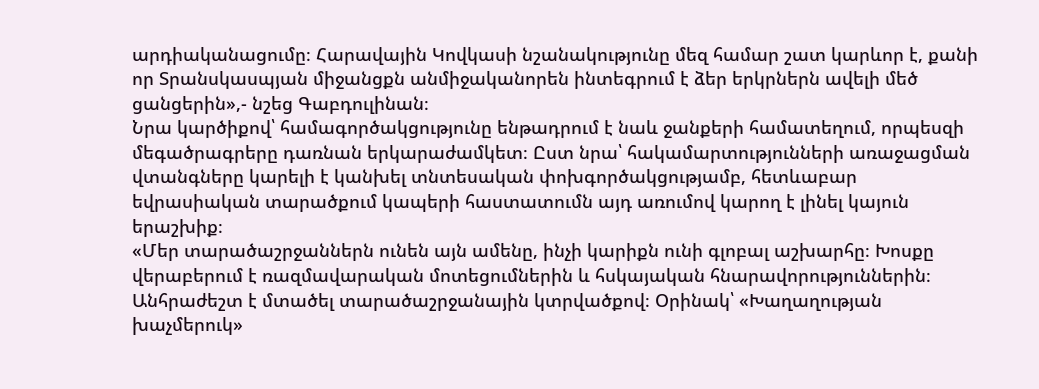արդիականացումը։ Հարավային Կովկասի նշանակությունը մեզ համար շատ կարևոր է, քանի որ Տրանսկասպյան միջանցքն անմիջականորեն ինտեգրում է ձեր երկրներն ավելի մեծ ցանցերին»,- նշեց Գաբդուլինան։
Նրա կարծիքով՝ համագործակցությունը ենթադրում է նաև ջանքերի համատեղում, որպեսզի մեգածրագրերը դառնան երկարաժամկետ։ Ըստ նրա՝ հակամարտությունների առաջացման վտանգները կարելի է կանխել տնտեսական փոխգործակցությամբ, հետևաբար եվրասիական տարածքում կապերի հաստատումն այդ առումով կարող է լինել կայուն երաշխիք։
«Մեր տարածաշրջաններն ունեն այն ամենը, ինչի կարիքն ունի գլոբալ աշխարհը։ Խոսքը վերաբերում է ռազմավարական մոտեցումներին և հսկայական հնարավորություններին։ Անհրաժեշտ է մտածել տարածաշրջանային կտրվածքով։ Օրինակ՝ «Խաղաղության խաչմերուկ»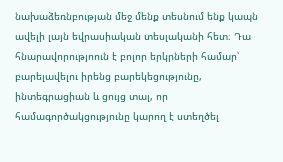նախաձեռնբության մեջ մենք տեսնում ենք կապն ավելի լայն եվրասիական տեսլականի հետ։ Դա հնարավորությոուն է բոլոր երկրների համար՝ բարելավելու իրենց բարեկեցությունը, ինտեգրացիան և ցույց տալ, որ համագործակցությունը կարող է ստեղծել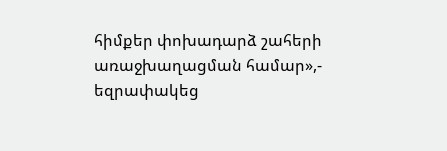հիմքեր փոխադարձ շահերի առաջխաղացման համար»,- եզրափակեց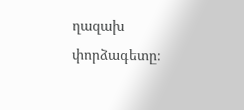ղազախ փորձագետը։